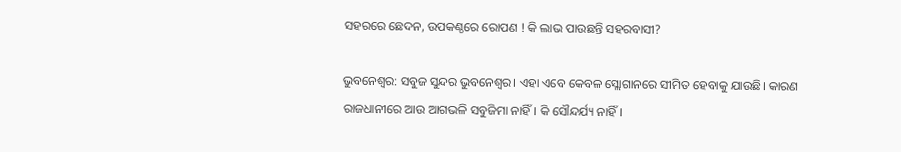ସହରରେ ଛେଦନ, ଉପକଣ୍ଠରେ ରୋପଣ ! କି ଲାଭ ପାଉଛନ୍ତି ସହରବାସୀ?

ଭୁବନେଶ୍ବର: ସବୁଜ ସୁନ୍ଦର ଭୁବନେଶ୍ବର। ଏହା ଏବେ କେବଳ ସ୍ଲୋଗାନରେ ସୀମିତ ହେବାକୁ ଯାଉଛି। କାରଣ ରାଜଧାନୀରେ ଆଉ ଆଗଭଳି ସବୁଜିମା ନାହିଁ। କି ସୌନ୍ଦର୍ଯ୍ୟ ନାହିଁ।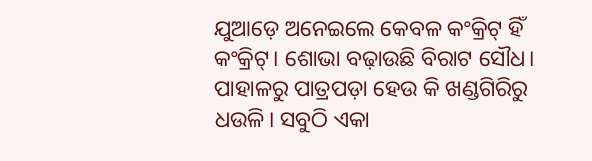ଯୁଆଡ଼େ ଅନେଇଲେ କେବଳ କଂକ୍ରିଟ୍‌ ହିଁ କଂକ୍ରିଟ୍‌। ଶୋଭା ବଢ଼ାଉଛି ବିରାଟ ସୌଧ। ପାହାଳରୁ ପାତ୍ରପଡ଼ା ହେଉ କି ଖଣ୍ଡଗିରିରୁ ଧଉଳି। ସବୁଠି ଏକା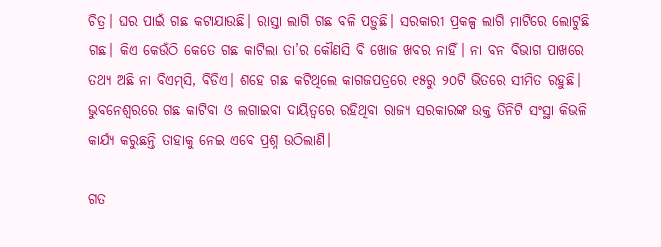ଚିତ୍ର। ଘର ପାଇଁ ଗଛ କଟାଯାଉଛି। ରାସ୍ତା ଲାଗି ଗଛ ବଳି ପଡ଼ୁଛି। ସରକାରୀ ପ୍ରକଳ୍ପ ଲାଗି ‌ମାଟିରେ ଲୋଟୁଛି ଗଛ। କିଏ କେଉଁଠି କେତେ ଗଛ କାଟିଲା ତା’ର କୌଣସି ବି ଖୋଜ ଖବର ନାହିଁ। ନା ବନ ବିଭାଗ ପାଖରେ ତଥ୍ୟ ଅଛି ନା ବିଏମ୍‌ସି, ବିଡିଏ। ଶହେ ଗଛ କଟିଥିଲେ କାଗଜପତ୍ରରେ ୧୫ରୁ ୨୦ଟି ଭିତରେ ସୀମିତ ରହୁଛି। ଭୁବନେଶ୍ବରରେ ଗଛ କାଟିବା ଓ ଲଗାଇବା ଦାୟିତ୍ବରେ ରହିଥିବା ରାଜ୍ୟ ସରକାରଙ୍କ ଉକ୍ତ ତିନିଟି ସଂସ୍ଥା କିଭଳି କାର୍ଯ୍ୟ କରୁଛନ୍ତି ତାହାକୁ ନେଇ ଏବେ ପ୍ରଶ୍ନ ଉଠିଲାଣି।

ଗତ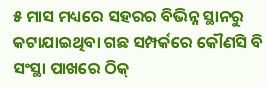୫ ମାସ ମଧ୍ୟରେ ସହରର ବିଭିନ୍ନ ସ୍ଥାନରୁ କଟାଯାଇଥିବା ଗଛ ସମ୍ପର୍କରେ କୌଣସି ବି ସଂସ୍ଥା ପାଖରେ ଠିକ୍‌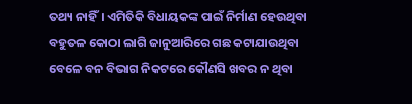ତଥ୍ୟ ନାହିଁ। ଏମିତିକି ବିଧାୟକଙ୍କ ପାଇଁ ନିର୍ମାଣ ହେଉଥିବା ବହୁତଳ କୋଠା ଲାଗି ଜାନୁଆରିରେ ଗଛ କଟାଯାଉଥିବା ବେଳେ ବନ ବିଭାଗ ନିକଟରେ କୌଣସି ଖବର ନ ଥିବା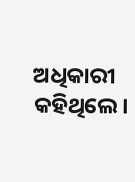ଅଧିକାରୀ କହିଥିଲେ।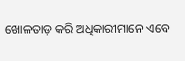ଖୋଳତାଡ଼ କରି ଅଧିକାରୀମାନେ ଏବେ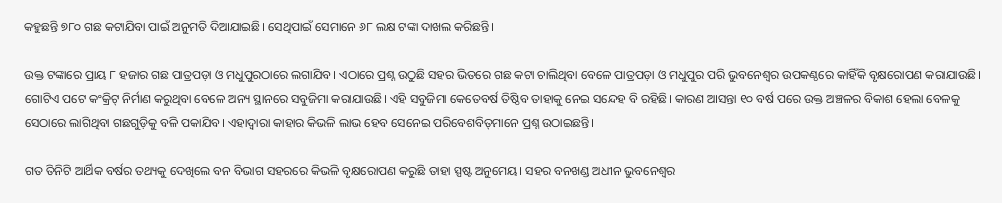କହୁଛନ୍ତି ୭୮୦ ଗଛ କଟାଯିବା ପାଇଁ ଅନୁମତି ଦିଆଯାଇଛି। ସେଥିପାଇଁ ସେମାନେ ୬୮ ଲକ୍ଷ ଟଙ୍କା ଦାଖଲ କରିଛନ୍ତି। ‌

ଉକ୍ତ ଟଙ୍କାରେ ପ୍ରାୟ ୮ ହଜାର ଗଛ ପାତ୍ରପଡ଼ା ଓ ମଧୁପୁରଠାରେ ଲଗାଯିବ। ଏଠାରେ ପ୍ରଶ୍ନ ଉଠୁଛି ସହର ଭିତରେ ଗଛ କଟା ଚାଲିଥିବା ବେଳେ ପାତ୍ରପଡ଼ା ଓ ମଧୁପୁର ପରି ଭୁବନେଶ୍ବର ଉପକଣ୍ଠରେ କାହିଁକି ବୃକ୍ଷରୋପଣ କରାଯାଉଛି। ଗୋଟିଏ ପଟେ କଂକ୍ରିଟ୍‌ ନିର୍ମାଣ କରୁଥିବା ବେଳେ ଅନ୍ୟ ସ୍ଥାନରେ ସବୁଜିମା କରାଯାଉଛି। ଏହି ସବୁଜିମା କେତେ‌ବର୍ଷ ତିଷ୍ଠିବ ତାହାକୁ ନେଇ ସନ୍ଦେହ ବି ରହିଛି। କାରଣ ଆସନ୍ତା ୧୦ ବର୍ଷ ପରେ ଉକ୍ତ ଅଞ୍ଚଳର ବିକାଶ ହେଲା ବେଳକୁ ସେଠାରେ ଲାଗିଥିବା ଗଛଗୁଡ଼ିକୁ ବଳି ପକାଯିବ। ଏହାଦ୍ବାରା କାହାର କିଭଳି ଲାଭ ହେବ ସେନେଇ ପରିବେଶବିତ୍‌ମାନେ ପ୍ରଶ୍ନ ଉଠାଇଛନ୍ତି।

ଗତ ତିନିଟି ଆର୍ଥିକ ବର୍ଷର ତଥ୍ୟକୁ ଦେଖିଲେ ବନ ବିଭାଗ ସହରରେ କିଭଳି ବୃକ୍ଷରୋପଣ କରୁଛି ତାହା ସ୍ପଷ୍ଟ ଅନୁମେୟ। ସହର ବନଖଣ୍ଡ ଅଧୀନ ଭୁବନେଶ୍ବର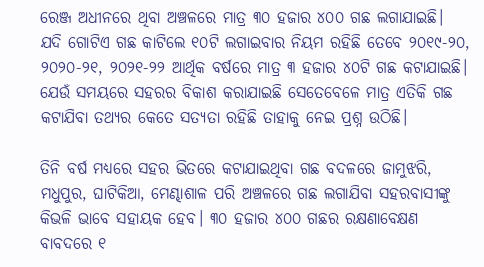ରେଞ୍ଜ ଅଧୀନରେ ଥିବା ଅଞ୍ଚଳରେ ମାତ୍ର ୩୦ ହଜାର ୪୦୦ ଗଛ ଲଗାଯାଇଛି। ଯଦି ଗୋଟିଏ ଗଛ କାଟିଲେ ୧୦ଟି ଲଗାଇବାର ନିୟମ ରହିଛି ତେବେ ୨୦୧୯-୨୦, ୨୦୨୦-୨୧, ୨୦୨୧-୨୨ ଆର୍ଥିକ ବର୍ଷରେ ମାତ୍ର ୩ ହଜାର ୪୦ଟି ଗଛ କଟାଯାଇଛି। ଯେଉଁ ସମୟରେ ସହରର ବିକାଶ କରାଯାଇଛି ସେତେବେଳେ ମାତ୍ର ଏତିକି ଗଛ କଟାଯିବା ତଥ୍ୟର କେତେ ସତ୍ୟତା ରହିଛି ତାହାକୁ ନେଇ ପ୍ରଶ୍ନ ଉଠିଛି।

ତିନି ବର୍ଷ ମଧ୍ୟରେ ସହର ଭିତରେ କଟାଯାଇଥିବା ଗଛ ବଦଳରେ ଜାମୁଝରି, ମଧୁପୁର, ଘାଟିକିଆ, ମେଣ୍ଢାଶାଳ ପରି ଅଞ୍ଚଳରେ ଗଛ ଲଗାଯିବା ସହରବାସୀଙ୍କୁ କିଭଳି ଭାବେ ସହାୟକ ହେବ। ୩୦ ହଜାର ୪୦୦ ଗଛର ରକ୍ଷଣାବେକ୍ଷଣ ବାବଦରେ ୧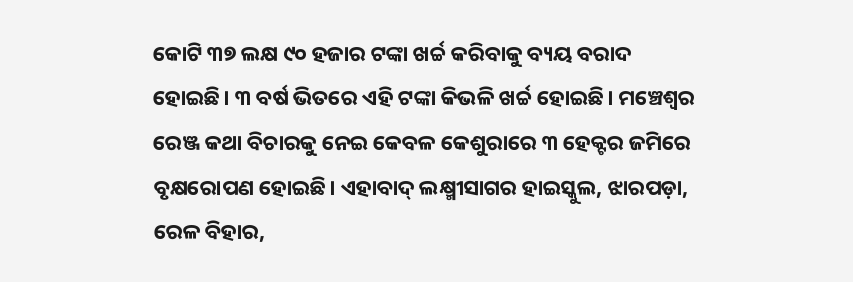କୋଟି ୩୭ ଲକ୍ଷ ୯୦ ହଜାର ଟଙ୍କା ଖର୍ଚ୍ଚ କରିବାକୁ ବ୍ୟୟ ବରାଦ ହୋଇଛି। ୩ ବର୍ଷ ଭିତରେ ଏହି ଟଙ୍କା କିଭଳି ଖର୍ଚ୍ଚ ହୋଇଛି। ମଞ୍ଚେଶ୍ବର ରେଞ୍ଜ କଥା ବିଚାରକୁ ନେଇ କେବଳ କେଶୁରାରେ ୩ ହେକ୍ଟର ଜମିରେ ବୃକ୍ଷରୋପଣ ହୋଇଛି। ଏହାବାଦ୍‌ ଲକ୍ଷ୍ମୀସାଗର ହାଇସ୍କୁଲ, ଝାରପଡ଼ା, ରେଳ ବିହାର,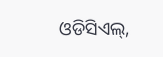ଓଡିସିଏଲ୍‌,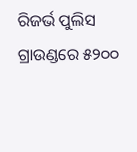ରିଜର୍ଭ ପୁଲିସ ଗ୍ରାଉଣ୍ଡରେ ୫୨୦୦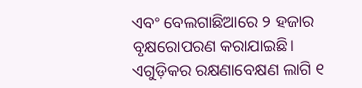ଏବଂ ବେଲଗାଛିଆରେ ୨ ହଜାର ବୃକ୍ଷରୋପରଣ କରାଯାଇଛି। ଏଗୁଡ଼ିକର ରକ୍ଷଣାବେକ୍ଷଣ ଲାଗି ୧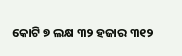କୋଟି ୭ ଲକ୍ଷ ୩୨ ହଜାର ୩୧୨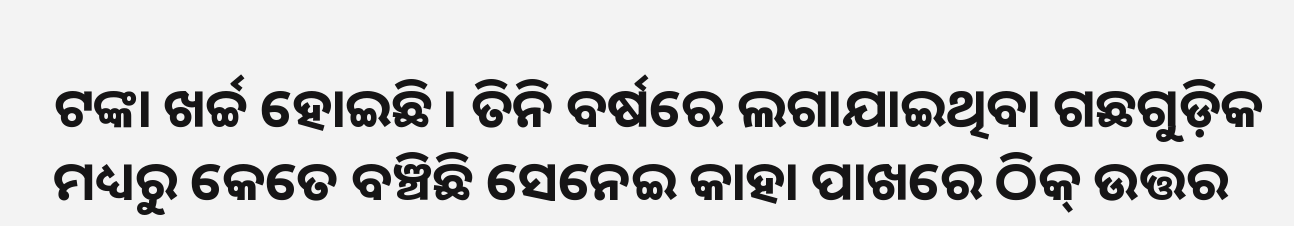ଟଙ୍କା ଖର୍ଚ୍ଚ ହୋଇଛି। ତିନି ବର୍ଷରେ ଲଗାଯାଇଥିବା ଗଛଗୁଡ଼ିକ ମଧ୍ୟରୁ କେତେ ବଞ୍ଚିଛି ସେନେଇ କାହା ପାଖରେ ଠିକ୍‌ ଉତ୍ତର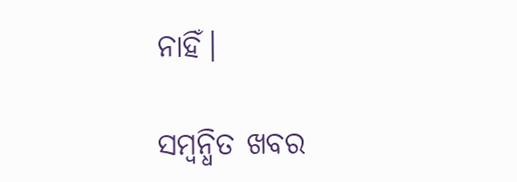ନାହିଁ।

ସମ୍ବନ୍ଧିତ ଖବର